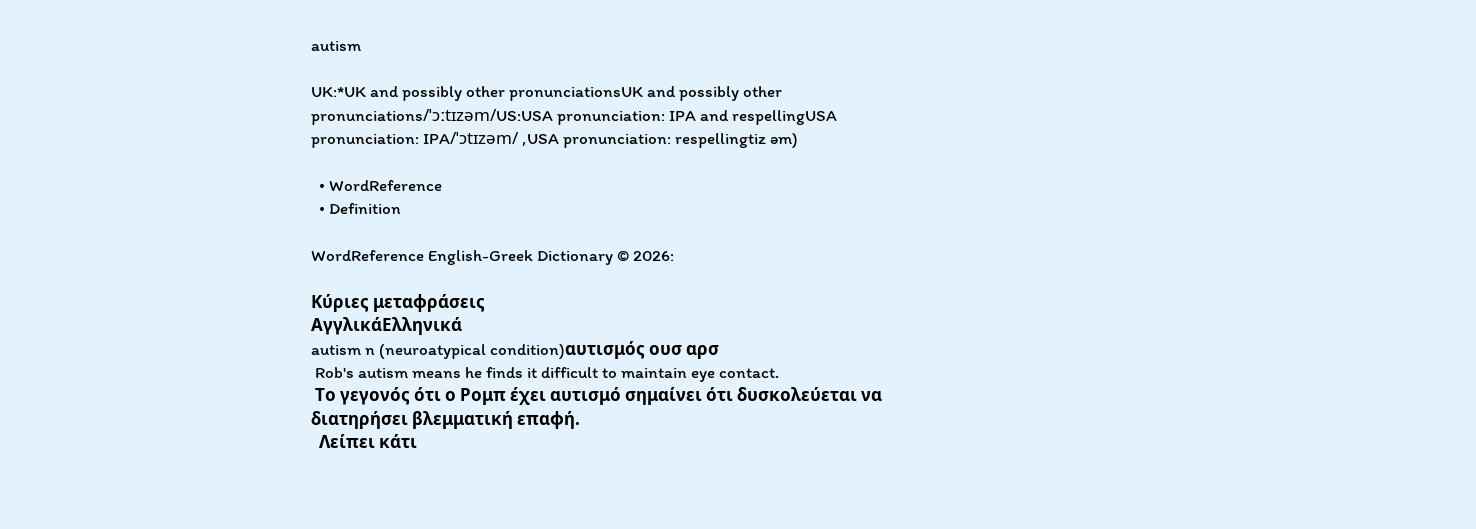autism

UK:*UK and possibly other pronunciationsUK and possibly other pronunciations/ˈɔːtɪzəm/US:USA pronunciation: IPA and respellingUSA pronunciation: IPA/ˈɔtɪzəm/ ,USA pronunciation: respellingtiz əm)

  • WordReference
  • Definition

WordReference English-Greek Dictionary © 2026:

Κύριες μεταφράσεις
ΑγγλικάΕλληνικά
autism n (neuroatypical condition)αυτισμός ουσ αρσ
 Rob's autism means he finds it difficult to maintain eye contact.
 Το γεγονός ότι ο Ρομπ έχει αυτισμό σημαίνει ότι δυσκολεύεται να διατηρήσει βλεμματική επαφή.
  Λείπει κάτι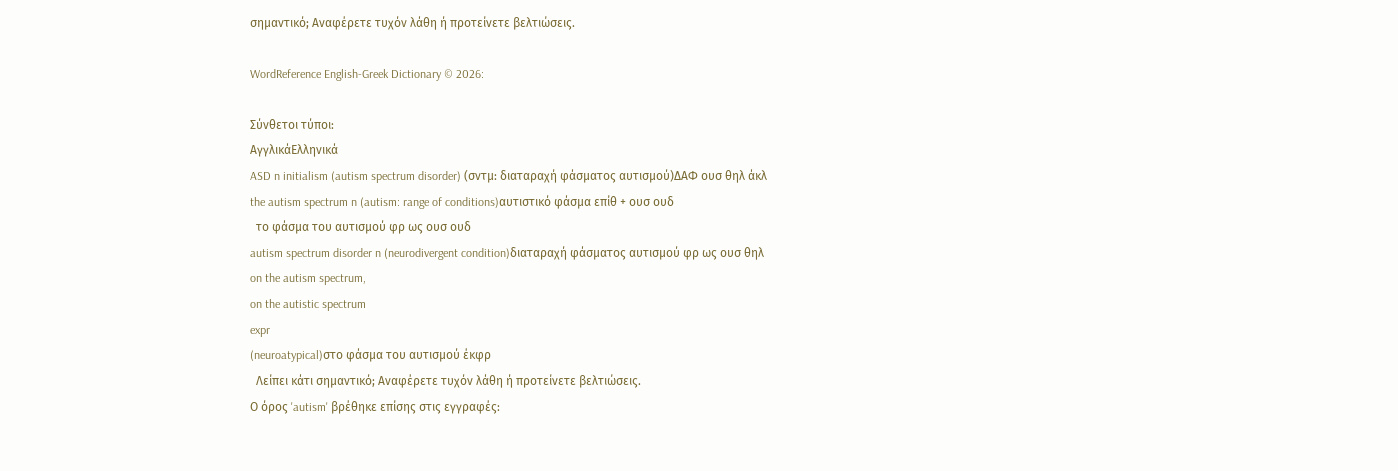σημαντικό; Αναφέρετε τυχόν λάθη ή προτείνετε βελτιώσεις.

WordReference English-Greek Dictionary © 2026:

Σύνθετοι τύποι:
ΑγγλικάΕλληνικά
ASD n initialism (autism spectrum disorder) (σντμ: διαταραχή φάσματος αυτισμού)ΔΑΦ ουσ θηλ άκλ
the autism spectrum n (autism: range of conditions)αυτιστικό φάσμα επίθ + ουσ ουδ
  το φάσμα του αυτισμού φρ ως ουσ ουδ
autism spectrum disorder n (neurodivergent condition)διαταραχή φάσματος αυτισμού φρ ως ουσ θηλ
on the autism spectrum,
on the autistic spectrum
expr
(neuroatypical)στο φάσμα του αυτισμού έκφρ
  Λείπει κάτι σημαντικό; Αναφέρετε τυχόν λάθη ή προτείνετε βελτιώσεις.
Ο όρος 'autism' βρέθηκε επίσης στις εγγραφές: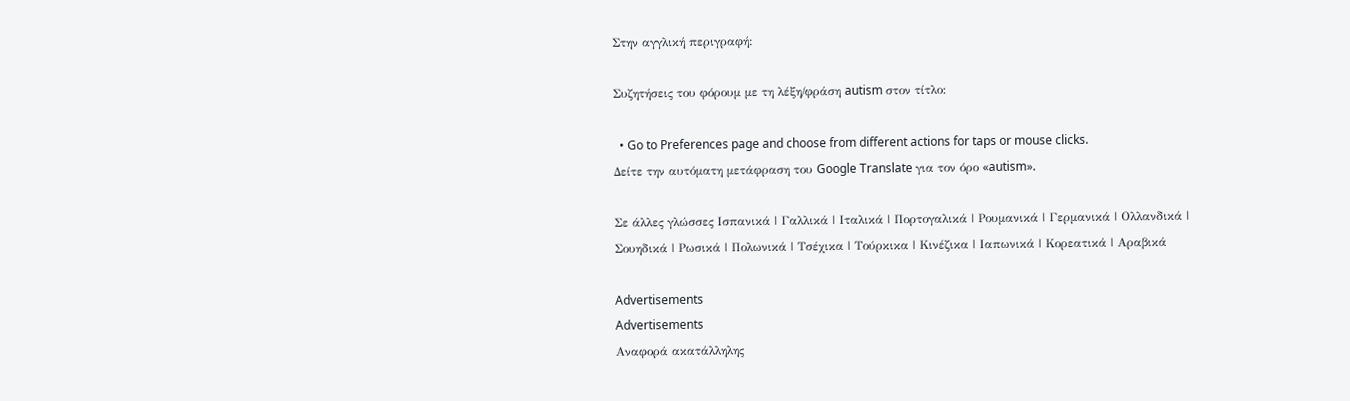Στην αγγλική περιγραφή:

Συζητήσεις του φόρουμ με τη λέξη/φράση autism στον τίτλο:

  • Go to Preferences page and choose from different actions for taps or mouse clicks.
Δείτε την αυτόματη μετάφραση του Google Translate για τον όρο «autism».

Σε άλλες γλώσσες Ισπανικά | Γαλλικά | Ιταλικά | Πορτογαλικά | Ρουμανικά | Γερμανικά | Ολλανδικά | Σουηδικά | Ρωσικά | Πολωνικά | Τσέχικα | Τούρκικα | Κινέζικα | Ιαπωνικά | Κορεατικά | Αραβικά

Advertisements
Advertisements
Αναφορά ακατάλληλης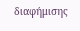διαφήμισης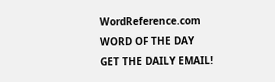WordReference.com
WORD OF THE DAY
GET THE DAILY EMAIL!